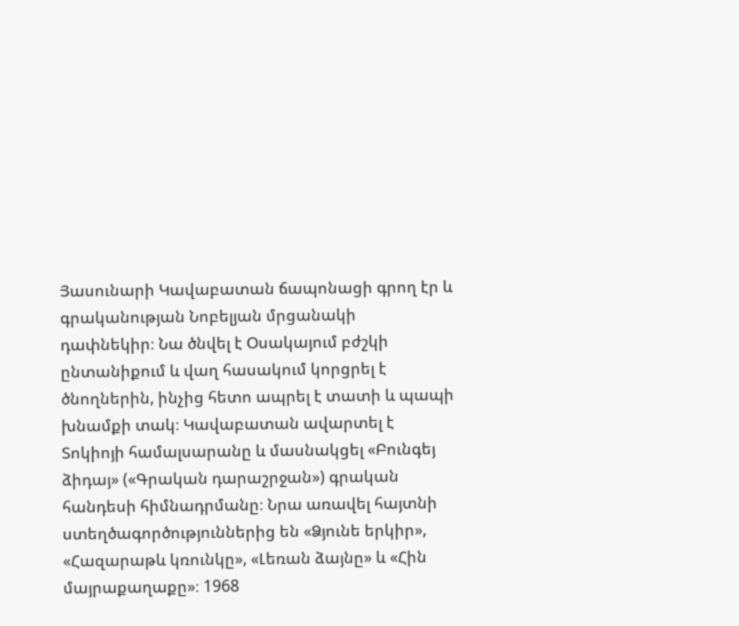Յասունարի Կավաբատան ճապոնացի գրող էր և գրականության Նոբելյան մրցանակի դափնեկիր։ Նա ծնվել է Օսակայում բժշկի ընտանիքում և վաղ հասակում կորցրել է ծնողներին, ինչից հետո ապրել է տատի և պապի խնամքի տակ։ Կավաբատան ավարտել է Տոկիոյի համալսարանը և մասնակցել «Բունգեյ ձիդայ» («Գրական դարաշրջան») գրական հանդեսի հիմնադրմանը։ Նրա առավել հայտնի ստեղծագործություններից են «Ձյունե երկիր», «Հազարաթև կռունկը», «Լեռան ձայնը» և «Հին մայրաքաղաքը»։ 1968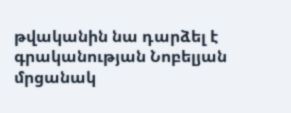թվականին նա դարձել է գրականության Նոբելյան մրցանակ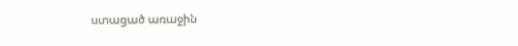ստացած առաջին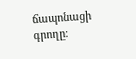ճապոնացի գրողը։